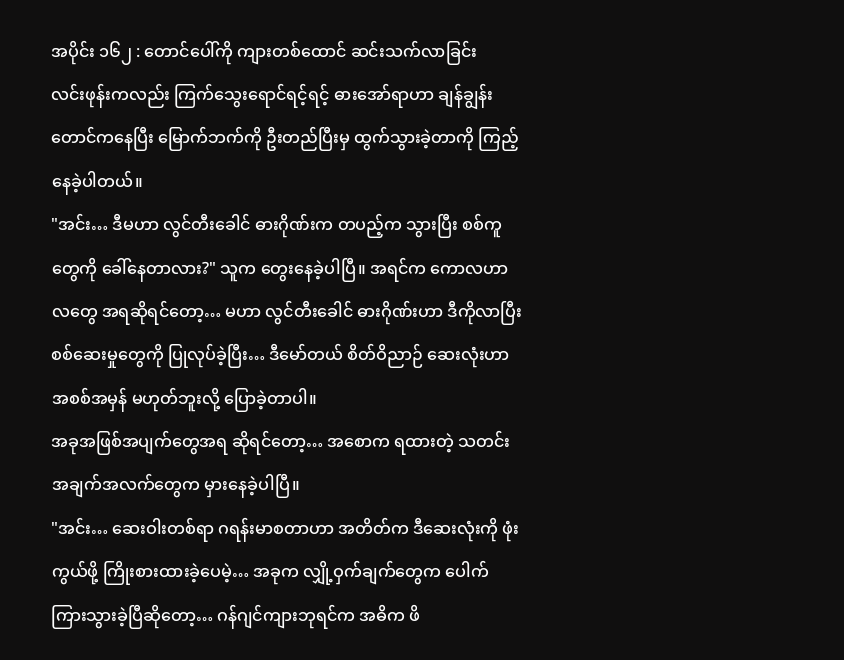အပိုင်း ၁၆၂ : တောင်ပေါ်ကို ကျားတစ်ထောင် ဆင်းသက်လာခြင်း
လင်းဖုန်းကလည်း ကြက်သွေးရောင်ရင့်ရင့် ဓားအော်ရာဟာ ချန်ချွန်းတောင်ကနေပြီး မြောက်ဘက်ကို ဦးတည်ပြီးမှ ထွက်သွားခဲ့တာကို ကြည့်နေခဲ့ပါတယ်။
"အင်း… ဒီမဟာ လွင်တီးခေါင် ဓားဂိုဏ်းက တပည့်က သွားပြီး စစ်ကူတွေကို ခေါ်နေတာလား?" သူက တွေးနေခဲ့ပါပြီ။ အရင်က ကောလဟာလတွေ အရဆိုရင်တော့… မဟာ လွင်တီးခေါင် ဓားဂိုဏ်းဟာ ဒီကိုလာပြီး စစ်ဆေးမှုတွေကို ပြုလုပ်ခဲ့ပြီး… ဒီမော်တယ် စိတ်ဝိညာဉ် ဆေးလုံးဟာ အစစ်အမှန် မဟုတ်ဘူးလို့ ပြောခဲ့တာပါ။
အခုအဖြစ်အပျက်တွေအရ ဆိုရင်တော့… အစောက ရထားတဲ့ သတင်းအချက်အလက်တွေက မှားနေခဲ့ပါပြီ။
"အင်း… ဆေးဝါးတစ်ရာ ဂရန်းမာစတာဟာ အတိတ်က ဒီဆေးလုံးကို ဖုံးကွယ်ဖို့ ကြိုးစားထားခဲ့ပေမဲ့… အခုက လျှို့ဝှက်ချက်တွေက ပေါက်ကြားသွားခဲ့ပြီဆိုတော့… ဂန်ဂျင်ကျားဘုရင်က အဓိက ဖိ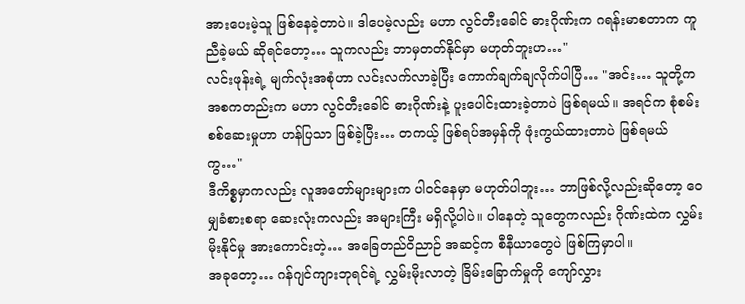အားပေးမဲ့သူ ဖြစ်နေခဲ့တာပဲ။ ဒါပေမဲ့လည်း မဟာ လွင်တီးခေါင် ဓားဂိုဏ်းက ဂရန်းမာစတာက ကူညီခဲ့မယ် ဆိုရင်တော့… သူကလည်း ဘာမှတတ်နိုင်မှာ မဟုတ်ဘူးဟ…"
လင်းဖုန်းရဲ့ မျက်လုံးအစုံဟာ လင်းလက်လာခဲ့ပြီး ကောက်ချက်ချလိုက်ပါပြီ… "အင်း… သူတို့က အစကတည်းက မဟာ လွင်တီးခေါင် ဓားဂိုဏ်းနဲ့ ပူးပေါင်းထားခဲ့တာပဲ ဖြစ်ရမယ်။ အရင်က စုံစမ်းစစ်ဆေးမှုဟာ ဟန်ပြသာ ဖြစ်ခဲ့ပြီး… တကယ့် ဖြစ်ရပ်အမှန်ကို ဖုံးကွယ်ထားတာပဲ ဖြစ်ရမယ်ကွ…"
ဒီကိစ္စမှာကလည်း လူအတော်များများက ပါဝင်နေမှာ မဟုတ်ပါဘူး… ဘာဖြစ်လို့လည်းဆိုတော့ ဝေမျှခံစားစရာ ဆေးလုံးကလည်း အများကြီး မရှိလို့ပါပဲ။ ပါနေတဲ့ သူတွေကလည်း ဂိုဏ်းထဲက လွှမ်းမိုးနိုင်မှု အားကောင်းတဲ့… အခြေတည်ဝိညာဉ် အဆင့်က စီနီယာတွေပဲ ဖြစ်ကြမှာပါ။
အခုတော့… ဂန်ဂျင်ကျားဘုရင်ရဲ့ လွှမ်းမိုးလာတဲ့ ခြိမ်းခြောက်မှုကို ကျော်လွှား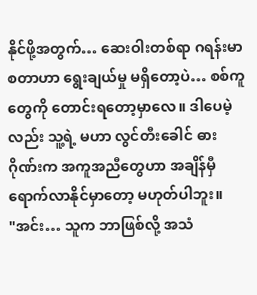နိုင်ဖို့အတွက်… ဆေးဝါးတစ်ရာ ဂရန်းမာစတာဟာ ရွေးချယ်မှု မရှိတော့ပဲ… စစ်ကူတွေကို တောင်းရတော့မှာလေ။ ဒါပေမဲ့လည်း သူ့ရဲ့ မဟာ လွင်တီးခေါင် ဓားဂိုဏ်းက အကူအညီတွေဟာ အချိန်မှီ ရောက်လာနိုင်မှာတော့ မဟုတ်ပါဘူး။
"အင်း… သူက ဘာဖြစ်လို့ အသံ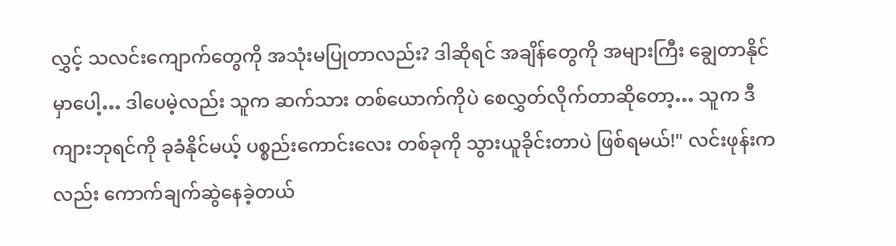လွှင့် သလင်းကျောက်တွေကို အသုံးမပြုတာလည်း? ဒါဆိုရင် အချိန်တွေကို အများကြီး ချွေတာနိုင်မှာပေါ့… ဒါပေမဲ့လည်း သူက ဆက်သား တစ်ယောက်ကိုပဲ စေလွှတ်လိုက်တာဆိုတော့… သူက ဒီကျားဘုရင်ကို ခုခံနိုင်မယ့် ပစ္စည်းကောင်းလေး တစ်ခုကို သွားယူခိုင်းတာပဲ ဖြစ်ရမယ်!" လင်းဖုန်းကလည်း ကောက်ချက်ဆွဲနေခဲ့တယ်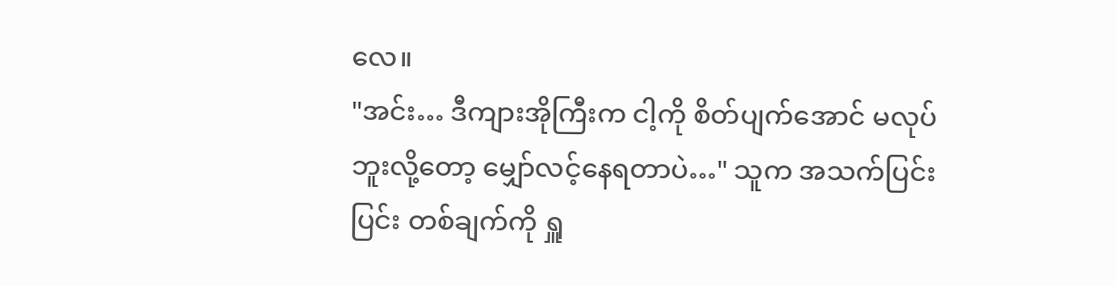လေ။
"အင်း… ဒီကျားအိုကြီးက ငါ့ကို စိတ်ပျက်အောင် မလုပ်ဘူးလို့တော့ မျှော်လင့်နေရတာပဲ…" သူက အသက်ပြင်းပြင်း တစ်ချက်ကို ရှူ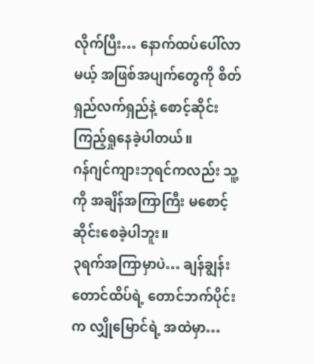လိုက်ပြီး… နောက်ထပ်ပေါ်လာမယ့် အဖြစ်အပျက်တွေကို စိတ်ရှည်လက်ရှည်နဲ့ စောင့်ဆိုင်းကြည့်ရှုနေခဲ့ပါတယ်။
ဂန်ဂျင်ကျားဘုရင်ကလည်း သူ့ကို အချိန်အကြာကြီး မစောင့်ဆိုင်းစေခဲ့ပါဘူး။
၃ရက်အကြာမှာပဲ… ချန်ချွန်းတောင်ထိပ်ရဲ့ တောင်ဘက်ပိုင်းက လျှိုမြောင်ရဲ့ အထဲမှာ…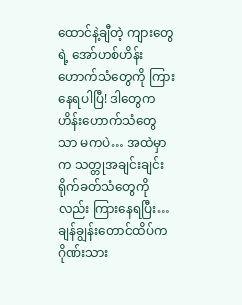ထောင်နဲ့ချီတဲ့ ကျားတွေရဲ့ အော်ဟစ်ဟိန်းဟောက်သံတွေကို ကြားနေရပါပြီ! ဒါတွေက ဟိန်းဟောက်သံတွေသာ မကပဲ… အထဲမှာက သတ္တုအချင်းချင်း ရိုက်ခတ်သံတွေကိုလည်း ကြားနေရပြီး… ချန်ချွန်းတောင်ထိပ်က ဂိုဏ်းသား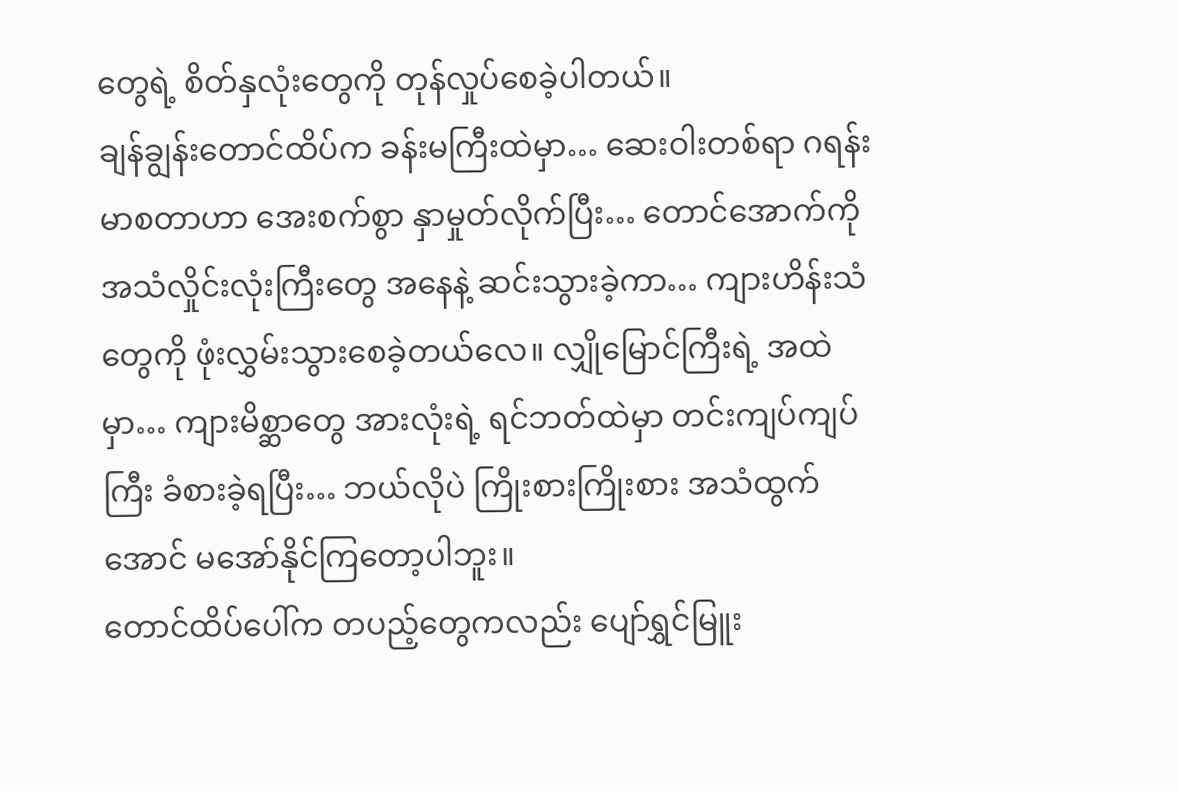တွေရဲ့ စိတ်နှလုံးတွေကို တုန်လှုပ်စေခဲ့ပါတယ်။
ချန်ချွန်းတောင်ထိပ်က ခန်းမကြီးထဲမှာ… ဆေးဝါးတစ်ရာ ဂရန်းမာစတာဟာ အေးစက်စွာ နှာမှုတ်လိုက်ပြီး… တောင်အောက်ကို အသံလှိုင်းလုံးကြီးတွေ အနေနဲ့ ဆင်းသွားခဲ့ကာ… ကျားဟိန်းသံတွေကို ဖုံးလွှမ်းသွားစေခဲ့တယ်လေ။ လျှိုမြောင်ကြီးရဲ့ အထဲမှာ… ကျားမိစ္ဆာတွေ အားလုံးရဲ့ ရင်ဘတ်ထဲမှာ တင်းကျပ်ကျပ်ကြီး ခံစားခဲ့ရပြီး… ဘယ်လိုပဲ ကြိုးစားကြိုးစား အသံထွက်အောင် မအော်နိုင်ကြတော့ပါဘူး။
တောင်ထိပ်ပေါ်က တပည့်တွေကလည်း ပျော်ရွှင်မြူး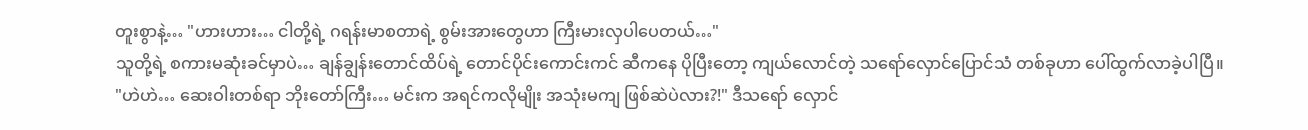တူးစွာနဲ့… "ဟားဟား… ငါတို့ရဲ့ ဂရန်းမာစတာရဲ့ စွမ်းအားတွေဟာ ကြီးမားလှပါပေတယ်…"
သူတို့ရဲ့ စကားမဆုံးခင်မှာပဲ… ချန်ချွန်းတောင်ထိပ်ရဲ့ တောင်ပိုင်းကောင်းကင် ဆီကနေ ပိုပြီးတော့ ကျယ်လောင်တဲ့ သရော်လှောင်ပြောင်သံ တစ်ခုဟာ ပေါ်ထွက်လာခဲ့ပါပြီ။
"ဟဲဟဲ… ဆေးဝါးတစ်ရာ ဘိုးတော်ကြီး… မင်းက အရင်ကလိုမျိုး အသုံးမကျ ဖြစ်ဆဲပဲလား?!" ဒီသရော် လှောင်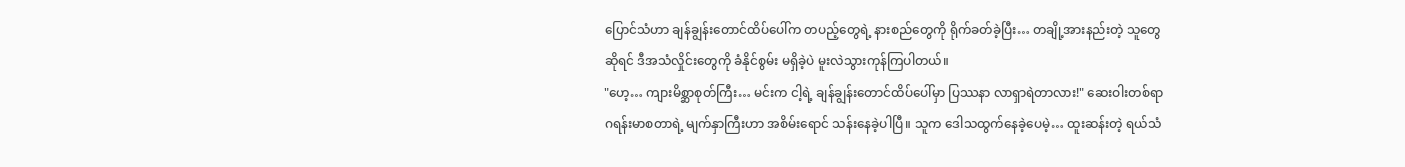ပြောင်သံဟာ ချန်ချွန်းတောင်ထိပ်ပေါ်က တပည့်တွေရဲ့ နားစည်တွေကို ရိုက်ခတ်ခဲ့ပြီး… တချို့အားနည်းတဲ့ သူတွေဆိုရင် ဒီအသံလှိုင်းတွေကို ခံနိုင်စွမ်း မရှိခဲ့ပဲ မူးလဲသွားကုန်ကြပါတယ်။
"ဟေ့… ကျားမိစ္ဆာစုတ်ကြီး… မင်းက ငါ့ရဲ့ ချန်ချွန်းတောင်ထိပ်ပေါ်မှာ ပြဿနာ လာရှာရဲတာလား!" ဆေးဝါးတစ်ရာ ဂရန်းမာစတာရဲ့ မျက်နှာကြီးဟာ အစိမ်းရောင် သန်းနေခဲ့ပါပြီ။ သူက ဒေါသထွက်နေခဲ့ပေမဲ့… ထူးဆန်းတဲ့ ရယ်သံ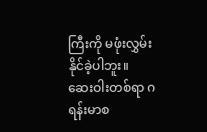ကြီးကို မဖုံးလွှမ်းနိုင်ခဲ့ပါဘူး။
ဆေးဝါးတစ်ရာ ဂရန်းမာစ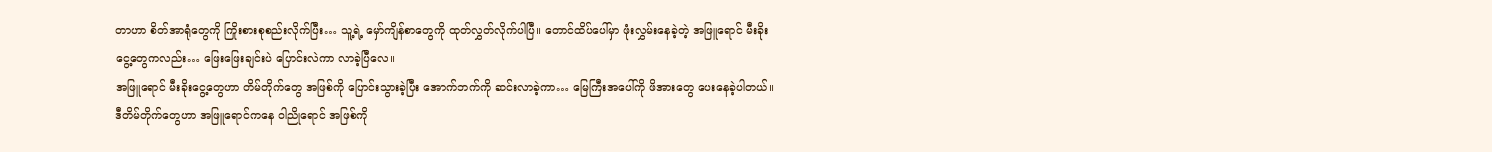တာဟာ စိတ်အာရုံတွေကို ကြိုးစားစုစည်းလိုက်ပြီး… သူ့ရဲ့ မှော်ကျိန်စာတွေကို ထုတ်လွှတ်လိုက်ပါပြီ။ တောင်ထိပ်ပေါ်မှာ ဖုံးလွှမ်းနေခဲ့တဲ့ အဖြူရောင် မီးခိုးငွေ့တွေကလည်း… ဖြေးဖြေးချင်းပဲ ပြောင်းလဲကာ လာခဲ့ပြီလေ။
အဖြူရောင် မီးခိုးငွေ့တွေဟာ တိမ်တိုက်တွေ အဖြစ်ကို ပြောင်းသွားခဲ့ပြီး အောက်ဘက်ကို ဆင်းလာခဲ့ကာ… မြေကြီးအပေါ်ကို ဖိအားတွေ ပေးနေခဲ့ပါတယ်။ ဒီတိမ်တိုက်တွေဟာ အဖြူရောင်ကနေ ဝါညိုရောင် အဖြစ်ကို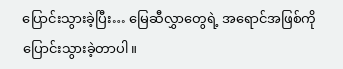ပြောင်းသွားခဲ့ပြီး… မြေဆီလွှာတွေရဲ့ အရောင်အဖြစ်ကို ပြောင်းသွားခဲ့တာပါ။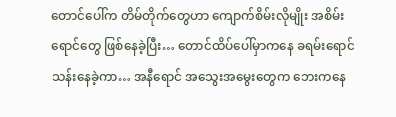တောင်ပေါ်က တိမ်တိုက်တွေဟာ ကျောက်စိမ်းလိုမျိုး အစိမ်းရောင်တွေ ဖြစ်နေခဲ့ပြီး… တောင်ထိပ်ပေါ်မှာကနေ ခရမ်းရောင် သန်းနေခဲ့ကာ… အနီရောင် အသွေးအမွေးတွေက ဘေးကနေ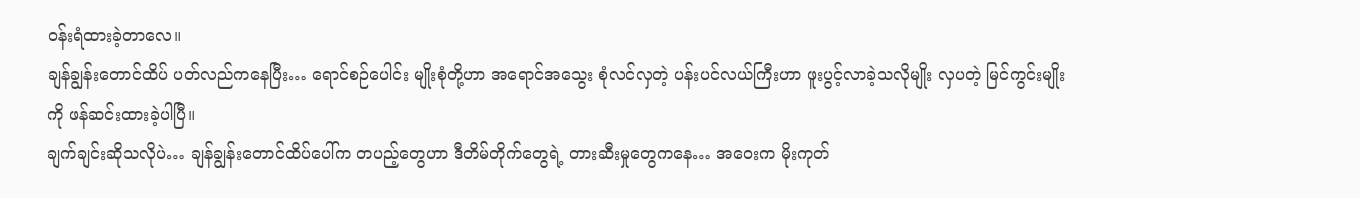ဝန်းရံထားခဲ့တာလေ။
ချန်ချွန်းတောင်ထိပ် ပတ်လည်ကနေပြီး… ရောင်စဉ်ပေါင်း မျိုးစုံတို့ဟာ အရောင်အသွေး စုံလင်လှတဲ့ ပန်းပင်လယ်ကြီးဟာ ဖူးပွင့်လာခဲ့သလိုမျိုး လှပတဲ့ မြင်ကွင်းမျိုးကို ဖန်ဆင်းထားခဲ့ပါပြီ။
ချက်ချင်းဆိုသလိုပဲ… ချန်ချွန်းတောင်ထိပ်ပေါ်က တပည့်တွေဟာ ဒီတိမ်တိုက်တွေရဲ့ တားဆီးမှုတွေကနေ… အဝေးက မိုးကုတ်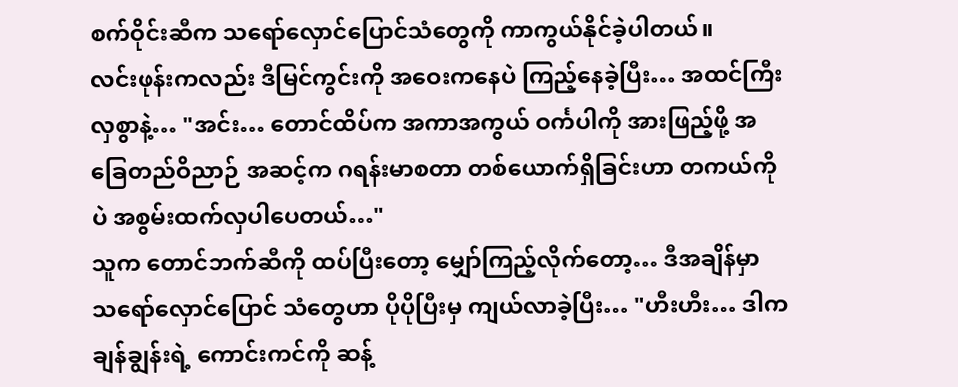စက်ဝိုင်းဆီက သရော်လှောင်ပြောင်သံတွေကို ကာကွယ်နိုင်ခဲ့ပါတယ်။
လင်းဖုန်းကလည်း ဒီမြင်ကွင်းကို အဝေးကနေပဲ ကြည့်နေခဲ့ပြီး… အထင်ကြီးလှစွာနဲ့… "အင်း… တောင်ထိပ်က အကာအကွယ် ဝင်္ကပါကို အားဖြည့်ဖို့ အခြေတည်ဝိညာဉ် အဆင့်က ဂရန်းမာစတာ တစ်ယောက်ရှိခြင်းဟာ တကယ်ကိုပဲ အစွမ်းထက်လှပါပေတယ်…"
သူက တောင်ဘက်ဆီကို ထပ်ပြီးတော့ မျှော်ကြည့်လိုက်တော့… ဒီအချိန်မှာ သရော်လှောင်ပြောင် သံတွေဟာ ပိုပိုပြီးမှ ကျယ်လာခဲ့ပြီး… "ဟီးဟီး… ဒါက ချန်ချွန်းရဲ့ ကောင်းကင်ကို ဆန့်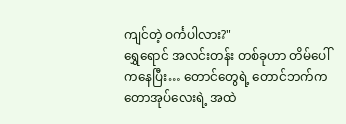ကျင်တဲ့ ဝင်္ကပါလား?"
ရွှေရောင် အလင်းတန်း တစ်ခုဟာ တိမ်ပေါ်ကနေပြီး… တောင်တွေရဲ့ တောင်ဘက်က တောအုပ်လေးရဲ့ အထဲ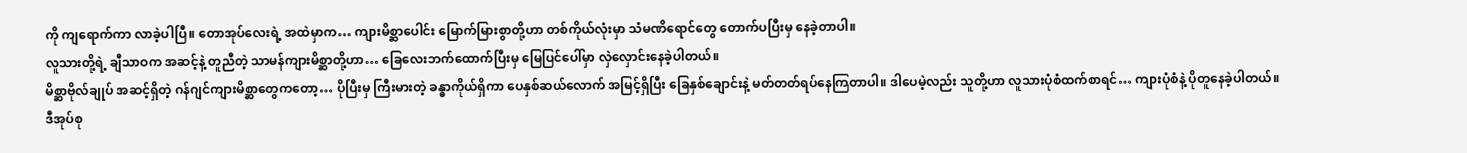ကို ကျရောက်ကာ လာခဲ့ပါပြီ။ တောအုပ်လေးရဲ့ အထဲမှာက… ကျားမိစ္ဆာပေါင်း မြောက်မြားစွာတို့ဟာ တစ်ကိုယ်လုံးမှာ သံမဏိရောင်တွေ တောက်ပပြီးမှ နေခဲ့တာပါ။
လူသားတို့ရဲ့ ချီသာဝက အဆင့်နဲ့ တူညီတဲ့ သာမန်ကျားမိစ္ဆာတို့ဟာ… ခြေလေးဘက်ထောက်ပြီးမှ မြေပြင်ပေါ်မှာ လှဲလှောင်းနေခဲ့ပါတယ်။
မိစ္ဆာဗိုလ်ချုပ် အဆင့်ရှိတဲ့ ဂန်ဂျင်ကျားမိစ္ဆာတွေကတော့… ပိုပြီးမှ ကြီးမားတဲ့ ခန္ဓာကိုယ်ရှိကာ ပေနှစ်ဆယ်လောက် အမြင့်ရှိပြီး ခြေနှစ်ချောင်းနဲ့ မတ်တတ်ရပ်နေကြတာပါ။ ဒါပေမဲ့လည်း သူတို့ဟာ လူသားပုံစံထက်စာရင်… ကျားပုံစံနဲ့ ပိုတူနေခဲ့ပါတယ်။
ဒီအုပ်စု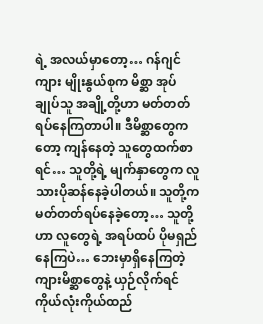ရဲ့ အလယ်မှာတော့… ဂန်ဂျင်ကျား မျိုးနွယ်စုက မိစ္ဆာ အုပ်ချုပ်သူ အချို့တို့ဟာ မတ်တတ်ရပ်နေကြတာပါ။ ဒီမိစ္ဆာတွေကတော့ ကျန်နေတဲ့ သူတွေထက်စာရင်… သူတို့ရဲ့ မျက်နှာတွေက လူသားပိုဆန်နေခဲ့ပါတယ်။ သူတို့က မတ်တတ်ရပ်နေခဲ့တော့… သူတို့ဟာ လူတွေရဲ့ အရပ်ထပ် ပိုမရှည်နေကြပဲ… ဘေးမှာရှိနေကြတဲ့ ကျားမိစ္ဆာတွေနဲ့ ယှဉ်လိုက်ရင် ကိုယ်လုံးကိုယ်ထည်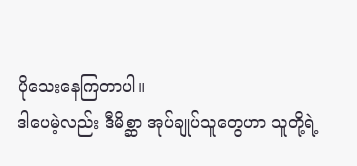ပိုသေးနေကြတာပါ။
ဒါပေမဲ့လည်း ဒီမိစ္ဆာ အုပ်ချုပ်သူတွေဟာ သူတို့ရဲ့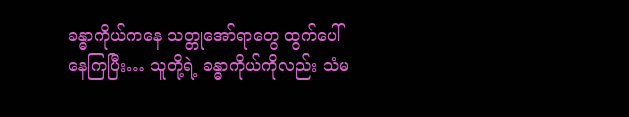ခန္ဓာကိုယ်ကနေ သတ္တုအော်ရာတွေ ထွက်ပေါ်နေကြပြီး… သူတို့ရဲ့ ခန္ဓာကိုယ်ကိုလည်း သံမ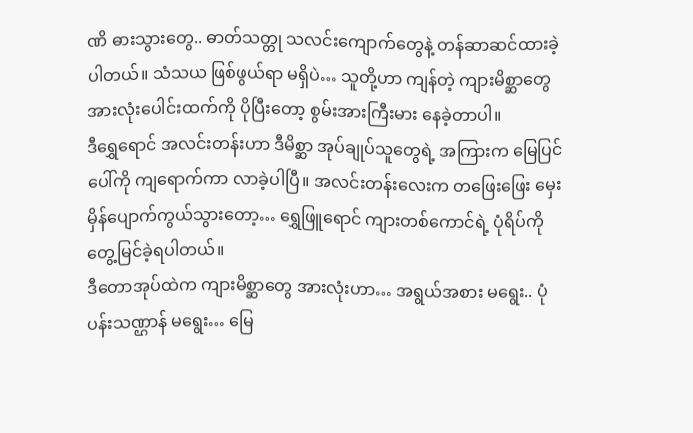ဏိ ဓားသွားတွေ.. ဓာတ်သတ္တု သလင်းကျောက်တွေနဲ့ တန်ဆာဆင်ထားခဲ့ပါတယ်။ သံသယ ဖြစ်ဖွယ်ရာ မရှိပဲ… သူတို့ဟာ ကျန်တဲ့ ကျားမိစ္ဆာတွေ အားလုံးပေါင်းထက်ကို ပိုပြီးတော့ စွမ်းအားကြီးမား နေခဲ့တာပါ။
ဒီရွှေရောင် အလင်းတန်းဟာ ဒီမိစ္ဆာ အုပ်ချုပ်သူတွေရဲ့ အကြားက မြေပြင်ပေါ်ကို ကျရောက်ကာ လာခဲ့ပါပြီ။ အလင်းတန်းလေးက တဖြေးဖြေး မှေးမှိန်ပျောက်ကွယ်သွားတော့… ရွှေဖြူရောင် ကျားတစ်ကောင်ရဲ့ ပုံရိပ်ကို တွေ့မြင်ခဲ့ရပါတယ်။
ဒီတောအုပ်ထဲက ကျားမိစ္ဆာတွေ အားလုံးဟာ… အရွယ်အစား မရွေး.. ပုံပန်းသဏ္ဌာန် မရွေး… မြေ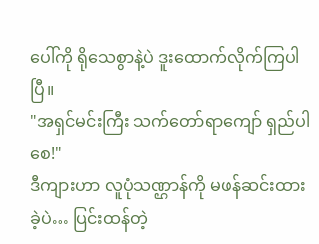ပေါ်ကို ရိုသေစွာနဲ့ပဲ ဒူးထောက်လိုက်ကြပါပြီ။
"အရှင်မင်းကြီး သက်တော်ရာကျော် ရှည်ပါစေ!"
ဒီကျားဟာ လူပုံသဏ္ဌာန်ကို မဖန်ဆင်းထားခဲ့ပဲ… ပြင်းထန်တဲ့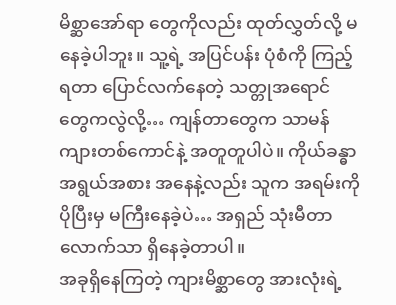မိစ္ဆာအော်ရာ တွေကိုလည်း ထုတ်လွှတ်လို့ မနေခဲ့ပါဘူး။ သူ့ရဲ့ အပြင်ပန်း ပုံစံကို ကြည့်ရတာ ပြောင်လက်နေတဲ့ သတ္တုအရောင် တွေကလွဲလို့… ကျန်တာတွေက သာမန်ကျားတစ်ကောင်နဲ့ အတူတူပါပဲ။ ကိုယ်ခန္ဓာ အရွယ်အစား အနေနဲ့လည်း သူက အရမ်းကို ပိုပြီးမှ မကြီးနေခဲ့ပဲ… အရှည် သုံးမီတာလောက်သာ ရှိနေခဲ့တာပါ။
အခုရှိနေကြတဲ့ ကျားမိစ္ဆာတွေ အားလုံးရဲ့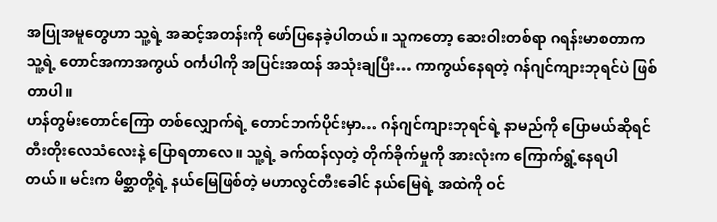အပြုအမူတွေဟာ သူ့ရဲ့ အဆင့်အတန်းကို ဖော်ပြနေခဲ့ပါတယ်။ သူကတော့ ဆေးဝါးတစ်ရာ ဂရန်းမာစတာက သူ့ရဲ့ တောင်အကာအကွယ် ဝင်္ကပါကို အပြင်းအထန် အသုံးချပြီး… ကာကွယ်နေရတဲ့ ဂန်ဂျင်ကျားဘုရင်ပဲ ဖြစ်တာပါ။
ဟန်တွမ်းတောင်ကြော တစ်လျှောက်ရဲ့ တောင်ဘက်ပိုင်းမှာ… ဂန်ဂျင်ကျားဘုရင်ရဲ့ နာမည်ကို ပြောမယ်ဆိုရင် တီးတိုးလေသံလေးနဲ့ ပြောရတာလေ။ သူ့ရဲ့ ခက်ထန်လှတဲ့ တိုက်ခိုက်မှုကို အားလုံးက ကြောက်ရွံ့နေရပါတယ်။ မင်းက မိစ္ဆာတို့ရဲ့ နယ်မြေဖြစ်တဲ့ မဟာလွင်တီးခေါင် နယ်မြေရဲ့ အထဲကို ဝင်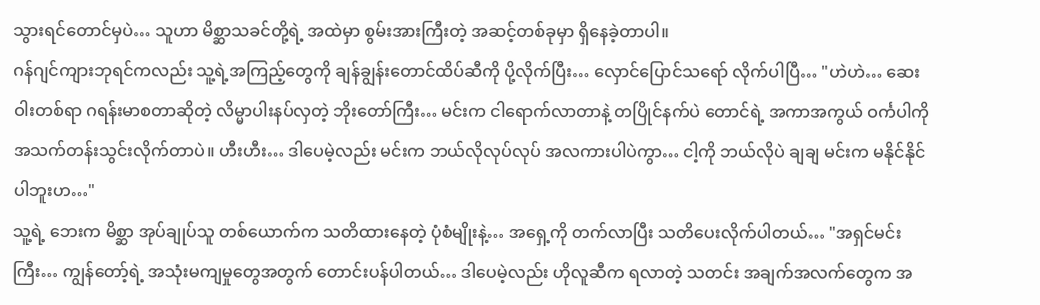သွားရင်တောင်မှပဲ… သူဟာ မိစ္ဆာသခင်တို့ရဲ့ အထဲမှာ စွမ်းအားကြီးတဲ့ အဆင့်တစ်ခုမှာ ရှိနေခဲ့တာပါ။
ဂန်ဂျင်ကျားဘုရင်ကလည်း သူ့ရဲ့အကြည့်တွေကို ချန်ချွန်းတောင်ထိပ်ဆီကို ပို့လိုက်ပြီး… လှောင်ပြောင်သရော် လိုက်ပါပြီ… "ဟဲဟဲ… ဆေးဝါးတစ်ရာ ဂရန်းမာစတာဆိုတဲ့ လိမ္မာပါးနပ်လှတဲ့ ဘိုးတော်ကြီး… မင်းက ငါရောက်လာတာနဲ့ တပြိုင်နက်ပဲ တောင်ရဲ့ အကာအကွယ် ဝင်္ကပါကို အသက်တန်းသွင်းလိုက်တာပဲ။ ဟီးဟီး… ဒါပေမဲ့လည်း မင်းက ဘယ်လိုလုပ်လုပ် အလကားပါပဲကွာ… ငါ့ကို ဘယ်လိုပဲ ချချ မင်းက မနိုင်နိုင်ပါဘူးဟ…"
သူ့ရဲ့ ဘေးက မိစ္ဆာ အုပ်ချုပ်သူ တစ်ယောက်က သတိထားနေတဲ့ ပုံစံမျိုးနဲ့… အရှေ့ကို တက်လာပြီး သတိပေးလိုက်ပါတယ်… "အရှင်မင်းကြီး… ကျွန်တော့်ရဲ့ အသုံးမကျမှုတွေအတွက် တောင်းပန်ပါတယ်… ဒါပေမဲ့လည်း ဟိုလူဆီက ရလာတဲ့ သတင်း အချက်အလက်တွေက အ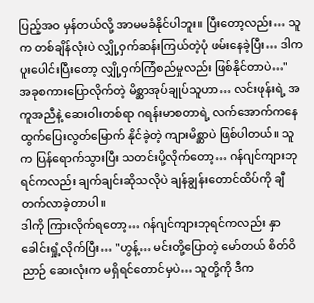ပြည့်အဝ မှန်တယ်လို့ အာမမခံနိုင်ပါဘူး။ ပြီးတော့လည်း… သူက တစ်ချိန်လုံးပဲ လျှို့ဝှက်ဆန်းကြယ်တဲ့ပုံ ဖမ်းနေခဲ့ပြီး… ဒါက ပူးပေါင်းပြီးတော့ လျှို့ဝှက်ကြံစည်မှုလည်း ဖြစ်နိုင်တာပဲ…"
အခုစကားပြောလိုက်တဲ့ မိစ္ဆာအုပ်ချုပ်သူဟာ… လင်းဖုန်းရဲ့ အကူအညီနဲ့ ဆေးဝါးတစ်ရာ ဂရန်းမာစတာရဲ့ လက်အောက်ကနေ ထွက်ပြေးလွတ်မြောက် နိုင်ခဲ့တဲ့ ကျားမိစ္ဆာပဲ ဖြစ်ပါတယ်။ သူက ပြန်ရောက်သွားပြီး သတင်းပို့လိုက်တော့… ဂန်ဂျင်ကျားဘုရင်ကလည်း ချက်ချင်းဆိုသလိုပဲ ချန်ချွန်းတောင်ထိပ်ကို ချီတက်လာခဲ့တာပါ။
ဒါကို ကြားလိုက်ရတော့… ဂန်ဂျင်ကျားဘုရင်ကလည်း နှာခေါင်းရှုံ့လိုက်ပြီး… "ဟွန့်… မင်းတို့ပြောတဲ့ မော်တယ် စိတ်ဝိညာဉ် ဆေးလုံးက မရှိရင်တောင်မှပဲ… သူတို့ကို ဒီက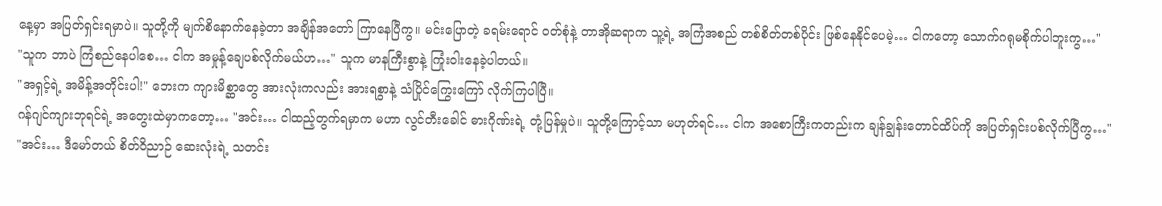နေ့မှာ အပြတ်ရှင်းရမှာပဲ။ သူတို့ကို မျက်စိနောက်နေခဲ့တာ အချိန်အတော် ကြာနေပြီကွ။ မင်းပြောတဲ့ ခရမ်းရောင် ဝတ်စုံနဲ့ တာအိုဆရာက သူ့ရဲ့ အကြံအစည် တစ်စိတ်တစ်ပိုင်း ဖြစ်နေနိုင်ပေမဲ့… ငါကတော့ သောက်ဂရုမစိုက်ပါဘူးကွ…"
"သူက ဘာပဲ ကြံစည်နေပါစေ… ငါက အမှုန့်ချေပစ်လိုက်မယ်ဟ…" သူက မာနကြီးစွာနဲ့ ကြုံးဝါးနေခဲ့ပါတယ်။
"အရှင့်ရဲ့ အမိန့်အတိုင်းပါ!" ဘေးက ကျားမိစ္ဆာတွေ အားလုံးကလည်း အားရစွာနဲ့ သံပြိုင်ကြွေးကြော် လိုက်ကြပါပြီ။
ဂန်ဂျင်ကျားဘုရင်ရဲ့ အတွေးထဲမှာကတော့… "အင်း… ငါထည့်တွက်ရမှာက မဟာ လွင်တီးခေါင် ဓားဂိုဏ်းရဲ့ တုံ့ပြန်မှုပဲ။ သူတို့ကြောင့်သာ မဟုတ်ရင်… ငါက အစောကြီးကတည်းက ချန်ချွန်းတောင်ထိပ်ကို အပြတ်ရှင်းပစ်လိုက်ပြီကွ…"
"အင်း… ဒီမော်တယ် စိတ်ဝိညာဉ် ဆေးလုံးရဲ့ သတင်း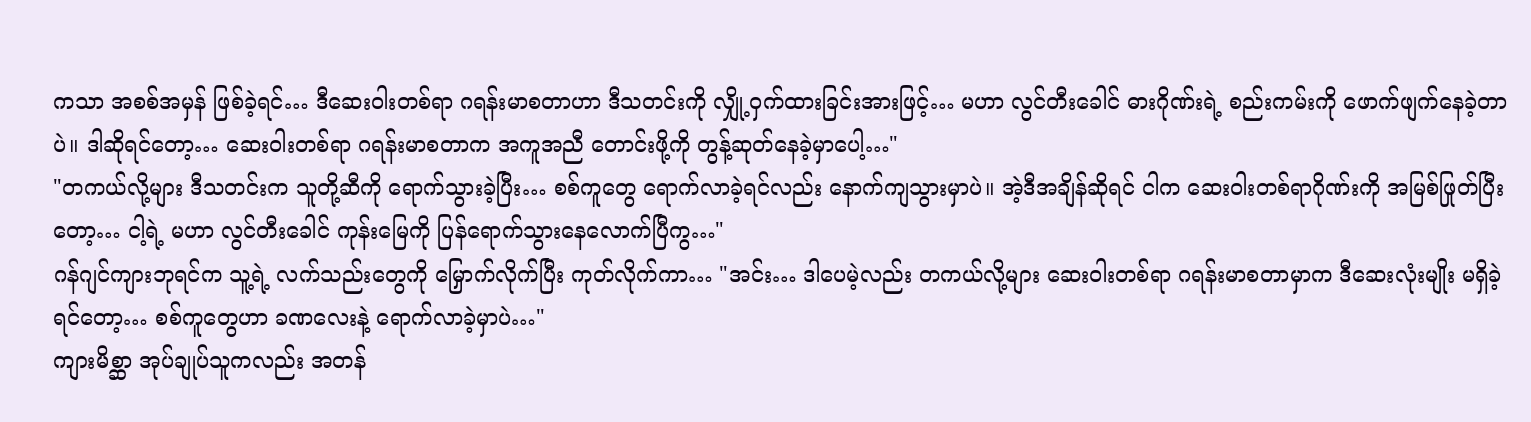ကသာ အစစ်အမှန် ဖြစ်ခဲ့ရင်… ဒီဆေးဝါးတစ်ရာ ဂရန်းမာစတာဟာ ဒီသတင်းကို လျှို့ဝှက်ထားခြင်းအားဖြင့်… မဟာ လွင်တီးခေါင် ဓားဂိုဏ်းရဲ့ စည်းကမ်းကို ဖောက်ဖျက်နေခဲ့တာပဲ။ ဒါဆိုရင်တော့… ဆေးဝါးတစ်ရာ ဂရန်းမာစတာက အကူအညီ တောင်းဖို့ကို တွန့်ဆုတ်နေခဲ့မှာပေါ့…"
"တကယ်လို့များ ဒီသတင်းက သူတို့ဆီကို ရောက်သွားခဲ့ပြီး… စစ်ကူတွေ ရောက်လာခဲ့ရင်လည်း နောက်ကျသွားမှာပဲ။ အဲ့ဒီအချိန်ဆိုရင် ငါက ဆေးဝါးတစ်ရာဂိုဏ်းကို အမြစ်ဖြုတ်ပြီးတော့… ငါ့ရဲ့ မဟာ လွင်တီးခေါင် ကုန်းမြေကို ပြန်ရောက်သွားနေလောက်ပြီကွ…"
ဂန်ဂျင်ကျားဘုရင်က သူ့ရဲ့ လက်သည်းတွေကို မြှောက်လိုက်ပြီး ကုတ်လိုက်ကာ… "အင်း… ဒါပေမဲ့လည်း တကယ်လို့များ ဆေးဝါးတစ်ရာ ဂရန်းမာစတာမှာက ဒီဆေးလုံးမျိုး မရှိခဲ့ရင်တော့… စစ်ကူတွေဟာ ခဏလေးနဲ့ ရောက်လာခဲ့မှာပဲ…"
ကျားမိစ္ဆာ အုပ်ချုပ်သူကလည်း အတန်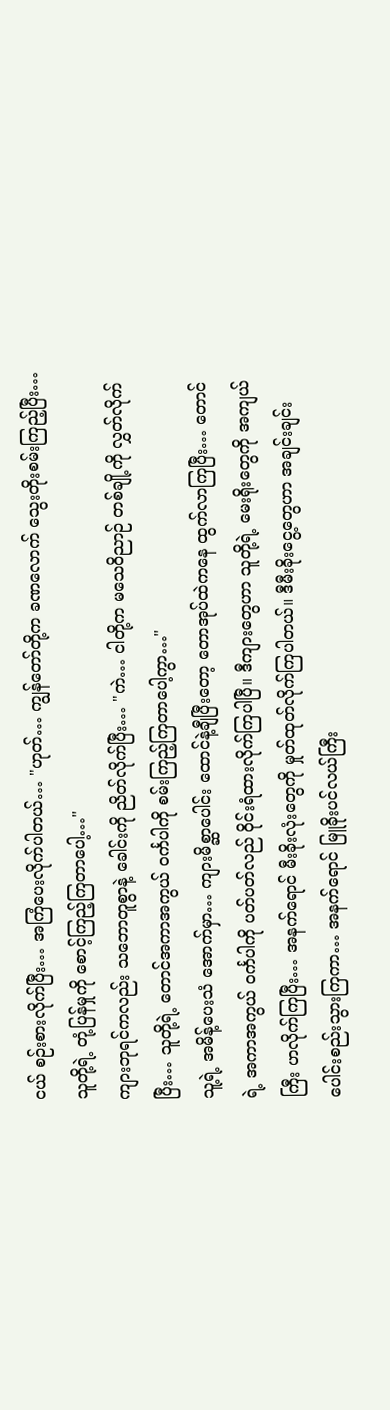ငယ် စဉ်းစားလိုက်ပြီး… အကြံပေးလိုက်ပါတယ်… "ဟုတ်… ကျွန်တော်တို့က ခဏလောက် သွေးတိုးစမ်းကြည့်ပြီး… သူတို့ရဲ့ တုံ့ပြန်မှုကို စောင့်ကြည့်ကြတာပေါ့…"
ကျားဘုရင်ကလည်း သဘောတူစွာနဲ့ ခေါင်းကို ညိတ်လိုက်ပြီး… "ကဲ… ငါတို့က မသေဝိညာဉ် တစ်ချို့ကို လွှတ်လိုက်ပြီး… သူတို့ရဲ့ တောင်အကာအကွယ် ဝင်္ကပါကို စမ်းကြည့်ကြတာပေါ့ကွာ…"
သူ့ရဲ့ အမိန့်ပေးသံ အောက်မှာ… ကျားမိစ္ဆာပေါင်း ထောင်နဲ့ချီပြီးတော့ တောအုပ်ထဲကနေ ထွက်လာကြပြီး… တောင်ရဲ့ အကာအကွယ် ဝင်္ကပါကို ပတ်ပတ်လည် ဝိုင်းရံထားလိုက်ကြပါပြီ။ ဒီကျားတွေဟာ သူတို့ရဲ့ မေးရိုးတွေကို အကျယ်ကြီး ဟလိုက်ကြပြီး… အနက်ရောင် မီးခိုးလုံးတွေကို မှုတ်ထုတ်လိုက်ကြပါတယ်။ ဒီမီးခိုးငွေ့တွေဟာ အချင်းချင်း ပေါင်းစည်းသွားကြကာ… အနက်ရောင် မြူခိုးပင်လယ်ကြီး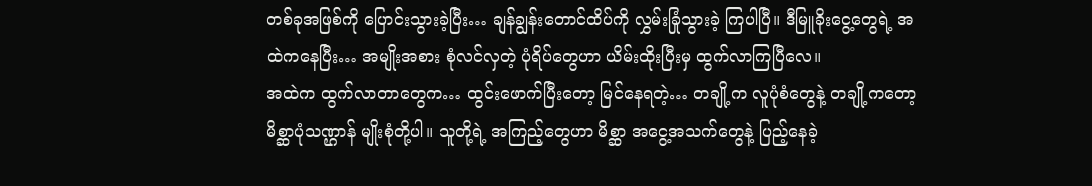တစ်ခုအဖြစ်ကို ပြောင်းသွားခဲ့ပြီး… ချန်ချွန်းတောင်ထိပ်ကို လွှမ်းခြုံသွားခဲ့ ကြပါပြီ။ ဒီမြူခိုးငွေ့တွေရဲ့ အထဲကနေပြီး… အမျိုးအစား စုံလင်လှတဲ့ ပုံရိပ်တွေဟာ ယိမ်းထိုးပြီးမှ ထွက်လာကြပြီလေ။
အထဲက ထွက်လာတာတွေက… ထွင်းဖောက်ပြီးတော့ မြင်နေရတဲ့… တချို့က လူပုံစံတွေနဲ့ တချို့ကတော့ မိစ္ဆာပုံသဏ္ဌာန် မျိုးစုံတို့ပါ။ သူတို့ရဲ့ အကြည့်တွေဟာ မိစ္ဆာ အငွေ့အသက်တွေနဲ့ ပြည့်နေခဲ့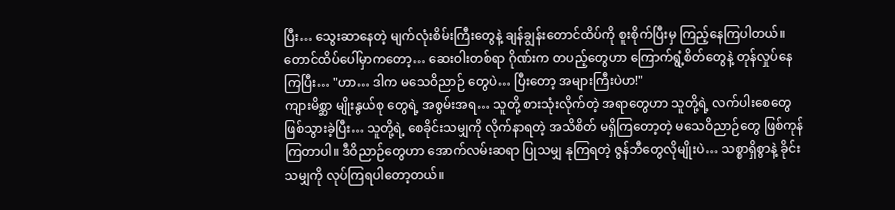ပြီး… သွေးဆာနေတဲ့ မျက်လုံးစိမ်းကြီးတွေနဲ့ ချန်ချွန်းတောင်ထိပ်ကို စူးစိုက်ပြီးမှ ကြည့်နေကြပါတယ်။
တောင်ထိပ်ပေါ်မှာကတော့… ဆေးဝါးတစ်ရာ ဂိုဏ်းက တပည့်တွေဟာ ကြောက်ရွံ့စိတ်တွေနဲ့ တုန်လှုပ်နေကြပြီး… "ဟာ… ဒါက မသေဝိညာဉ် တွေပဲ… ပြီးတော့ အများကြီးပဲဟ!"
ကျားမိစ္ဆာ မျိုးနွယ်စု တွေရဲ့ အစွမ်းအရ… သူတို့ စားသုံးလိုက်တဲ့ အရာတွေဟာ သူတို့ရဲ့ လက်ပါးစေတွေ ဖြစ်သွားခဲ့ပြီး… သူတို့ရဲ့ စေခိုင်းသမျှကို လိုက်နာရတဲ့ အသိစိတ် မရှိကြတော့တဲ့ မသေဝိညာဉ်တွေ ဖြစ်ကုန်ကြတာပါ။ ဒီဝိညာဉ်တွေဟာ အောက်လမ်းဆရာ ပြုသမျှ နုကြရတဲ့ ဇွန်ဘီတွေလိုမျိုးပဲ… သစ္စာရှိစွာနဲ့ ခိုင်းသမျှကို လုပ်ကြရပါတော့တယ်။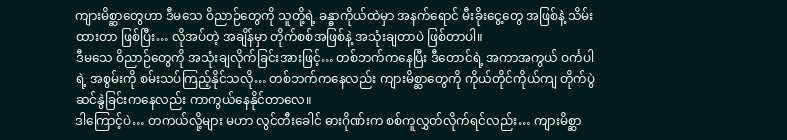ကျားမိစ္ဆာတွေဟာ ဒီမသေ ဝိညာဉ်တွေကို သူတို့ရဲ့ ခန္ဓာကိုယ်ထဲမှာ အနက်ရောင် မီးခိုးငွေ့တွေ အဖြစ်နဲ့ သိမ်းထားတာ ဖြစ်ပြီး… လိုအပ်တဲ့ အချိန်မှာ တိုက်စစ်အဖြစ်နဲ့ အသုံးချတာပဲ ဖြစ်တာပါ။
ဒီမသေ ဝိညာဉ်တွေကို အသုံးချလိုက်ခြင်းအားဖြင့်… တစ်ဘက်ကနေပြီး ဒီတောင်ရဲ့ အကာအကွယ် ဝင်္ကပါရဲ့ အစွမ်းကို စမ်းသပ်ကြည့်နိုင်သလို… တစ်ဘက်ကနေလည်း ကျားမိစ္ဆာတွေကို ကိုယ်တိုင်ကိုယ်ကျ တိုက်ပွဲဆင်နွဲခြင်းကနေလည်း ကာကွယ်နေနိုင်တာလေ။
ဒါကြောင့်ပဲ… တကယ်လို့များ မဟာ လွင်တီးခေါင် ဓားဂိုဏ်းက စစ်ကူလွှတ်လိုက်ရင်လည်း… ကျားမိစ္ဆာ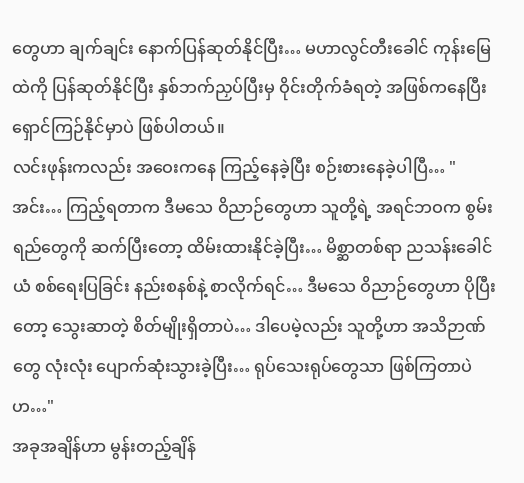တွေဟာ ချက်ချင်း နောက်ပြန်ဆုတ်နိုင်ပြီး… မဟာလွင်တီးခေါင် ကုန်းမြေထဲကို ပြန်ဆုတ်နိုင်ပြီး နှစ်ဘက်ညှပ်ပြီးမှ ဝိုင်းတိုက်ခံရတဲ့ အဖြစ်ကနေပြီး ရှောင်ကြဉ်နိုင်မှာပဲ ဖြစ်ပါတယ်။
လင်းဖုန်းကလည်း အဝေးကနေ ကြည့်နေခဲ့ပြီး စဉ်းစားနေခဲ့ပါပြီ… "အင်း… ကြည့်ရတာက ဒီမသေ ဝိညာဉ်တွေဟာ သူတို့ရဲ့ အရင်ဘဝက စွမ်းရည်တွေကို ဆက်ပြီးတော့ ထိမ်းထားနိုင်ခဲ့ပြီး… မိစ္ဆာတစ်ရာ ညသန်းခေါင်ယံ စစ်ရေးပြခြင်း နည်းစနစ်နဲ့ စာလိုက်ရင်… ဒီမသေ ဝိညာဉ်တွေဟာ ပိုပြီးတော့ သွေးဆာတဲ့ စိတ်မျိုးရှိတာပဲ… ဒါပေမဲ့လည်း သူတို့ဟာ အသိဉာဏ်တွေ လုံးလုံး ပျောက်ဆုံးသွားခဲ့ပြီး… ရုပ်သေးရုပ်တွေသာ ဖြစ်ကြတာပဲဟ…"
အခုအချိန်ဟာ မွန်းတည့်ချိန်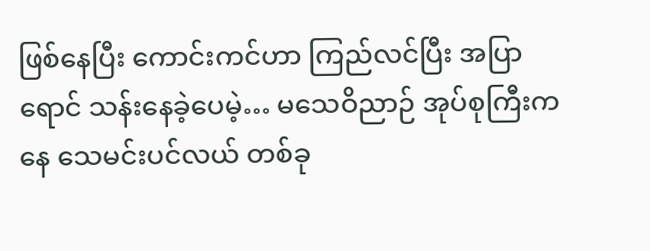ဖြစ်နေပြီး ကောင်းကင်ဟာ ကြည်လင်ပြီး အပြာရောင် သန်းနေခဲ့ပေမဲ့… မသေဝိညာဉ် အုပ်စုကြီးကနေ သေမင်းပင်လယ် တစ်ခု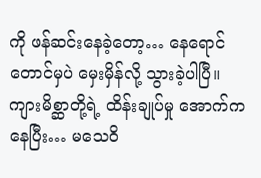ကို ဖန်ဆင်းနေခဲ့တော့… နေရောင်တောင်မှပဲ မှေးမှိန်လို့ သွားခဲ့ပါပြီ။
ကျားမိစ္ဆာတို့ရဲ့ ထိန်းချုပ်မှု အောက်ကနေပြီး… မသေဝိ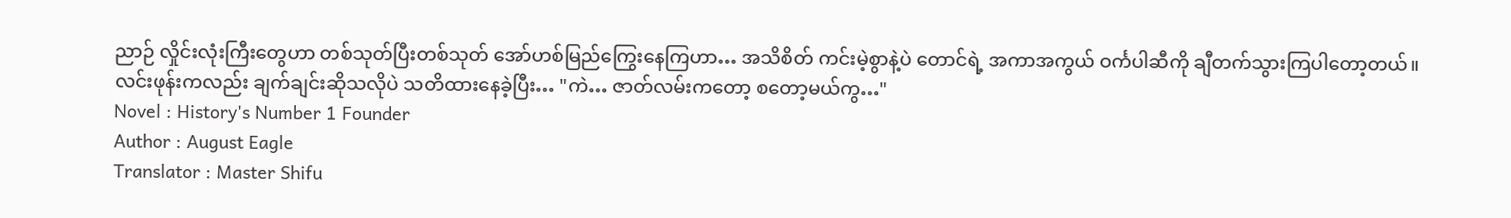ညာဉ် လှိုင်းလုံးကြီးတွေဟာ တစ်သုတ်ပြီးတစ်သုတ် အော်ဟစ်မြည်ကြွေးနေကြဟာ… အသိစိတ် ကင်းမဲ့စွာနဲ့ပဲ တောင်ရဲ့ အကာအကွယ် ဝင်္ကပါဆီကို ချီတက်သွားကြပါတော့တယ်။
လင်းဖုန်းကလည်း ချက်ချင်းဆိုသလိုပဲ သတိထားနေခဲ့ပြီး… "ကဲ… ဇာတ်လမ်းကတော့ စတော့မယ်ကွ…"
Novel : History's Number 1 Founder
Author : August Eagle
Translator : Master Shifu